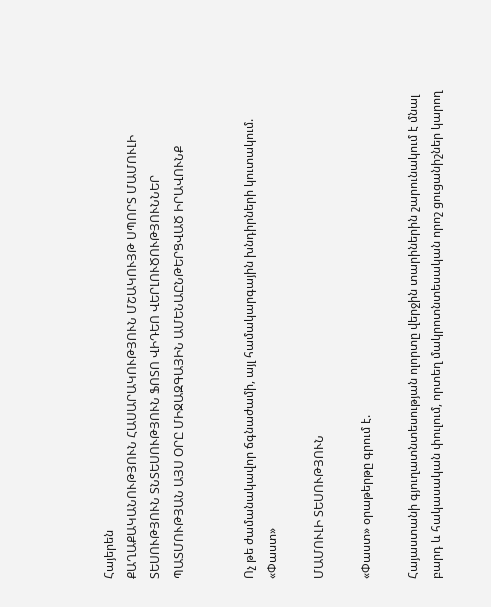Հայերեն
ՔԱՂԱՔԱԿԱՆՈՒԹՅՈՒՆ ՀԱՍԱՐԱԿՈՒԹՅՈՒՆ ՄՇԱԿՈՒՅԹ ՍՊՈՐՏ ՄԱՄՈՒԼԻ ՏԵՍՈՒԹՅՈՒՆ ՏՆՏԵՍՈՒԹՅՈՒՆ ՖՈՏՈ ՎԻԴԵՈ ՎԵՐԼՈՒԾՈՒԹՅՈՒՆՆԵՐ ՊԱՏՄՈՒԹՅԱՆ ԱՅՍ ՕՐԸ ՄԻՋԱԶԳԱՅԻՆ ԱՄԵՆԱԸՆԹԵՐՑՎԱԾ ԻՐԱՎՈՒՆՔ


Ոչ թե ժամանակավոր ճգնաժամի, այլ համակարգային խնդիրների կուտակում. «Փաստ»

ՄԱՄՈՒԼԻ ՏԵՍՈՒԹՅՈՒՆ

«Փաստ» օրաթերթը գրում է.

Հայաստանի գյուղատնտեսության ոլորտը վերջին տարիներին շարունակում է մնալ բարդ և հակասական փուլում, որտեղ մակրոտնտեսական որոշ ցուցանիշներ կարող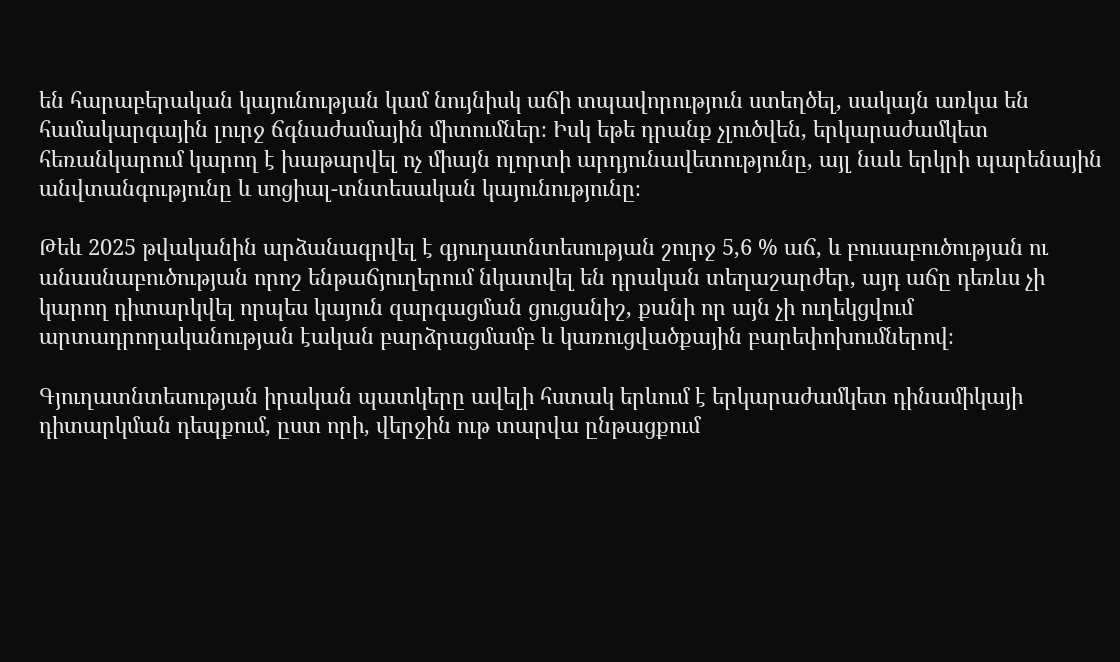են հարաբերական կայունության կամ նույնիսկ աճի տպավորություն ստեղծել, սակայն առկա են համակարգային լուրջ ճգնաժամային միտումներ։ Իսկ եթե դրանք չլուծվեն, երկարաժամկետ հեռանկարում կարող է խաթարվել ոչ միայն ոլորտի արդյունավետությունը, այլ նաև երկրի պարենային անվտանգությունը և սոցիալ-տնտեսական կայունությունը։

Թեև 2025 թվականին արձանագրվել է գյուղատնտեսության շուրջ 5,6 % աճ, և բուսաբուծության ու անասնաբուծության որոշ ենթաճյուղերում նկատվել են դրական տեղաշարժեր, այդ աճը դեռևս չի կարող դիտարկվել որպես կայուն զարգացման ցուցանիշ, քանի որ այն չի ուղեկցվում արտադրողականության էական բարձրացմամբ և կառուցվածքային բարեփոխումներով։

Գյուղատնտեսության իրական պատկերը ավելի հստակ երևում է երկարաժամկետ դինամիկայի դիտարկման դեպքում, ըստ որի, վերջին ութ տարվա ընթացքում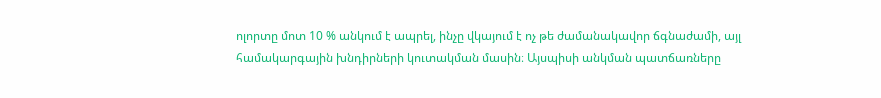ոլորտը մոտ 10 % անկում է ապրել, ինչը վկայում է ոչ թե ժամանակավոր ճգնաժամի, այլ համակարգային խնդիրների կուտակման մասին։ Այսպիսի անկման պատճառները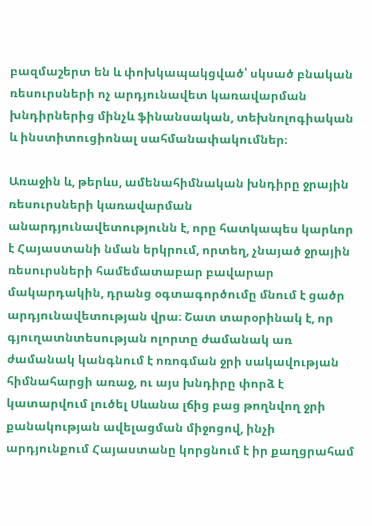բազմաշերտ են և փոխկապակցված՝ սկսած բնական ռեսուրսների ոչ արդյունավետ կառավարման խնդիրներից մինչև ֆինանսական, տեխնոլոգիական և ինստիտուցիոնալ սահմանափակումներ։

Առաջին և, թերևս, ամենահիմնական խնդիրը ջրային ռեսուրսների կառավարման անարդյունավետությունն է, որը հատկապես կարևոր է Հայաստանի նման երկրում, որտեղ, չնայած ջրային ռեսուրսների համեմատաբար բավարար մակարդակին, դրանց օգտագործումը մնում է ցածր արդյունավետության վրա։ Շատ տարօրինակ է, որ գյուղատնտեսության ոլորտը ժամանակ առ ժամանակ կանգնում է ոռոգման ջրի սակավության հիմնահարցի առաջ, ու այս խնդիրը փորձ է կատարվում լուծել Սևանա լճից բաց թողնվող ջրի քանակության ավելացման միջոցով, ինչի արդյունքում Հայաստանը կորցնում է իր քաղցրահամ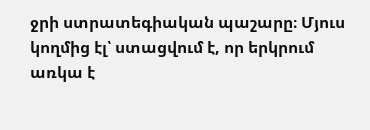ջրի ստրատեգիական պաշարը։ Մյուս կողմից էլ՝ ստացվում է, որ երկրում առկա է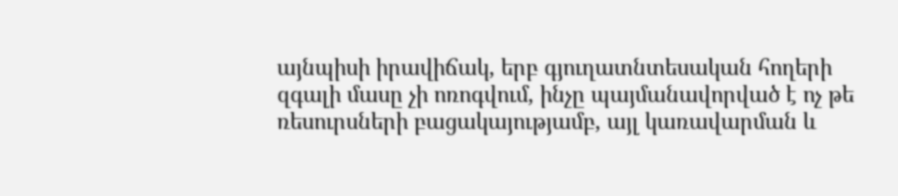այնպիսի իրավիճակ, երբ գյուղատնտեսական հողերի զգալի մասը չի ոռոգվում, ինչը պայմանավորված է ոչ թե ռեսուրսների բացակայությամբ, այլ կառավարման և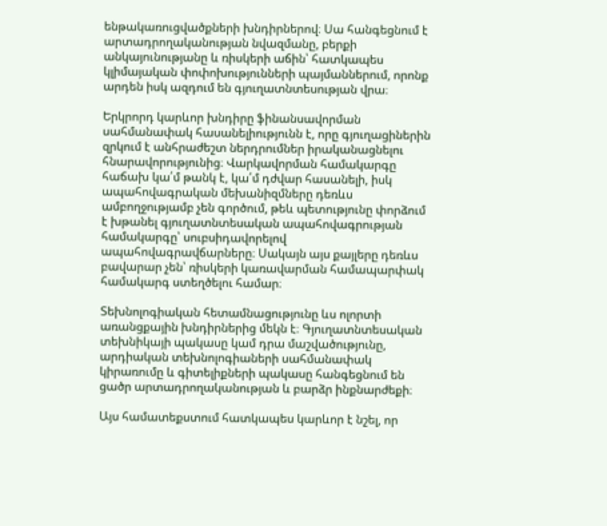ենթակառուցվածքների խնդիրներով։ Սա հանգեցնում է արտադրողականության նվազմանը, բերքի անկայունությանը և ռիսկերի աճին՝ հատկապես կլիմայական փոփոխությունների պայմաններում, որոնք արդեն իսկ ազդում են գյուղատնտեսության վրա։

Երկրորդ կարևոր խնդիրը ֆինանսավորման սահմանափակ հասանելիությունն է, որը գյուղացիներին զրկում է անհրաժեշտ ներդրումներ իրականացնելու հնարավորությունից։ Վարկավորման համակարգը հաճախ կա՛մ թանկ է, կա՛մ դժվար հասանելի, իսկ ապահովագրական մեխանիզմները դեռևս ամբողջությամբ չեն գործում, թեև պետությունը փորձում է խթանել գյուղատնտեսական ապահովագրության համակարգը՝ սուբսիդավորելով ապահովագրավճարները։ Սակայն այս քայլերը դեռևս բավարար չեն՝ ռիսկերի կառավարման համապարփակ համակարգ ստեղծելու համար։

Տեխնոլոգիական հետամնացությունը ևս ոլորտի առանցքային խնդիրներից մեկն է։ Գյուղատնտեսական տեխնիկայի պակասը կամ դրա մաշվածությունը, արդիական տեխնոլոգիաների սահմանափակ կիրառումը և գիտելիքների պակասը հանգեցնում են ցածր արտադրողականության և բարձր ինքնարժեքի։

Այս համատեքստում հատկապես կարևոր է նշել, որ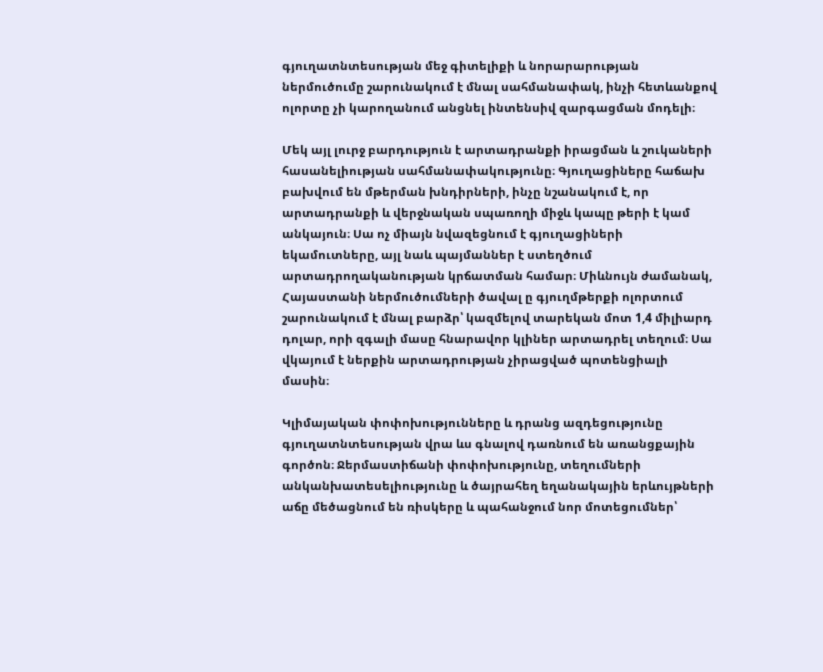գյուղատնտեսության մեջ գիտելիքի և նորարարության ներմուծումը շարունակում է մնալ սահմանափակ, ինչի հետևանքով ոլորտը չի կարողանում անցնել ինտենսիվ զարգացման մոդելի։

Մեկ այլ լուրջ բարդություն է արտադրանքի իրացման և շուկաների հասանելիության սահմանափակությունը։ Գյուղացիները հաճախ բախվում են մթերման խնդիրների, ինչը նշանակում է, որ արտադրանքի և վերջնական սպառողի միջև կապը թերի է կամ անկայուն։ Սա ոչ միայն նվազեցնում է գյուղացիների եկամուտները, այլ նաև պայմաններ է ստեղծում արտադրողականության կրճատման համար։ Միևնույն ժամանակ, Հայաստանի ներմուծումների ծավալ ը գյուղմթերքի ոլորտում շարունակում է մնալ բարձր՝ կազմելով տարեկան մոտ 1,4 միլիարդ դոլար, որի զգալի մասը հնարավոր կլիներ արտադրել տեղում։ Սա վկայում է ներքին արտադրության չիրացված պոտենցիալի մասին։

Կլիմայական փոփոխությունները և դրանց ազդեցությունը գյուղատնտեսության վրա ևս գնալով դառնում են առանցքային գործոն։ Ջերմաստիճանի փոփոխությունը, տեղումների անկանխատեսելիությունը և ծայրահեղ եղանակային երևույթների աճը մեծացնում են ռիսկերը և պահանջում նոր մոտեցումներ՝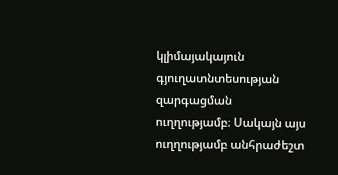կլիմայակայուն գյուղատնտեսության զարգացման ուղղությամբ։ Սակայն այս ուղղությամբ անհրաժեշտ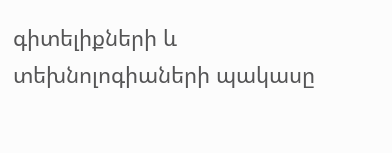գիտելիքների և տեխնոլոգիաների պակասը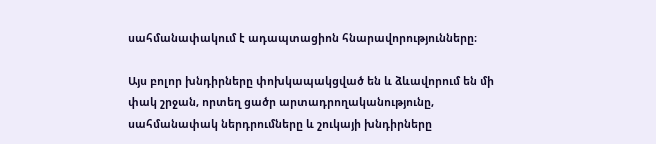սահմանափակում է ադապտացիոն հնարավորությունները։

Այս բոլոր խնդիրները փոխկապակցված են և ձևավորում են մի փակ շրջան, որտեղ ցածր արտադրողականությունը, սահմանափակ ներդրումները և շուկայի խնդիրները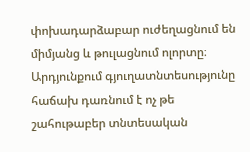փոխադարձաբար ուժեղացնում են միմյանց և թուլացնում ոլորտը։ Արդյունքում գյուղատնտեսությունը հաճախ դառնում է ոչ թե շահութաբեր տնտեսական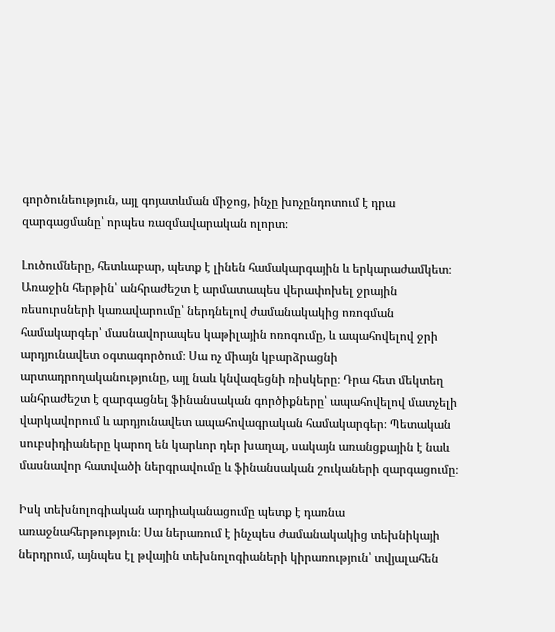գործունեություն, այլ գոյատևման միջոց, ինչը խոչընդոտում է դրա զարգացմանը՝ որպես ռազմավարական ոլորտ։

Լուծումները, հետևաբար, պետք է լինեն համակարգային և երկարաժամկետ։ Առաջին հերթին՝ անհրաժեշտ է արմատապես վերափոխել ջրային ռեսուրսների կառավարումը՝ ներդնելով ժամանակակից ոռոգման համակարգեր՝ մասնավորապես կաթիլային ոռոգումը, և ապահովելով ջրի արդյունավետ օգտագործում։ Սա ոչ միայն կբարձրացնի արտադրողականությունը, այլ նաև կնվազեցնի ռիսկերը։ Դրա հետ մեկտեղ անհրաժեշտ է զարգացնել ֆինանսական գործիքները՝ ապահովելով մատչելի վարկավորում և արդյունավետ ապահովագրական համակարգեր։ Պետական սուբսիդիաները կարող են կարևոր դեր խաղալ, սակայն առանցքային է նաև մասնավոր հատվածի ներգրավումը և ֆինանսական շուկաների զարգացումը։

Իսկ տեխնոլոգիական արդիականացումը պետք է դառնա առաջնահերթություն։ Սա ներառում է ինչպես ժամանակակից տեխնիկայի ներդրում, այնպես էլ թվային տեխնոլոգիաների կիրառություն՝ տվյալահեն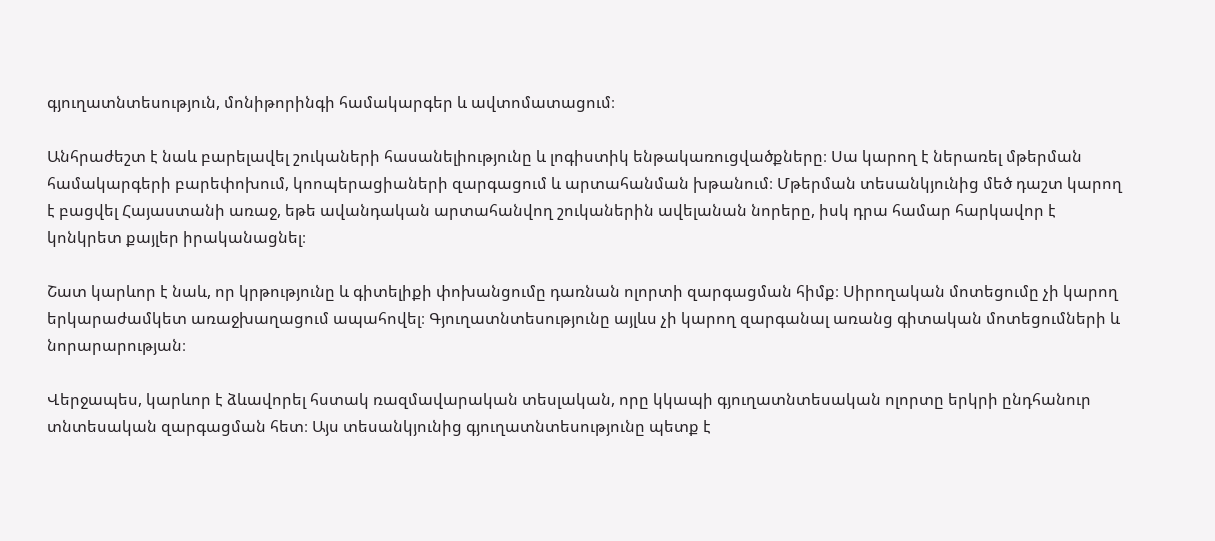գյուղատնտեսություն, մոնիթորինգի համակարգեր և ավտոմատացում։

Անհրաժեշտ է նաև բարելավել շուկաների հասանելիությունը և լոգիստիկ ենթակառուցվածքները։ Սա կարող է ներառել մթերման համակարգերի բարեփոխում, կոոպերացիաների զարգացում և արտահանման խթանում։ Մթերման տեսանկյունից մեծ դաշտ կարող է բացվել Հայաստանի առաջ, եթե ավանդական արտահանվող շուկաներին ավելանան նորերը, իսկ դրա համար հարկավոր է կոնկրետ քայլեր իրականացնել։

Շատ կարևոր է նաև, որ կրթությունը և գիտելիքի փոխանցումը դառնան ոլորտի զարգացման հիմք։ Սիրողական մոտեցումը չի կարող երկարաժամկետ առաջխաղացում ապահովել։ Գյուղատնտեսությունը այլևս չի կարող զարգանալ առանց գիտական մոտեցումների և նորարարության։

Վերջապես, կարևոր է ձևավորել հստակ ռազմավարական տեսլական, որը կկապի գյուղատնտեսական ոլորտը երկրի ընդհանուր տնտեսական զարգացման հետ։ Այս տեսանկյունից գյուղատնտեսությունը պետք է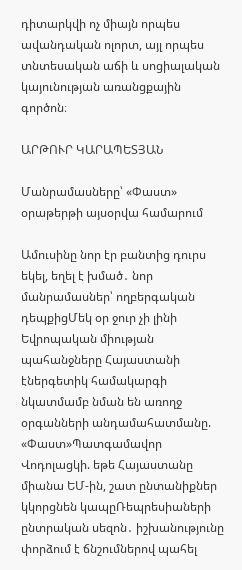դիտարկվի ոչ միայն որպես ավանդական ոլորտ, այլ որպես տնտեսական աճի և սոցիալական կայունության առանցքային գործոն։

ԱՐԹՈՒՐ ԿԱՐԱՊԵՏՅԱՆ

Մանրամասները՝ «Փաստ» օրաթերթի այսօրվա համարում

Ամուսինը նոր էր բանտից դուրս եկել, եղել է խմած․ նոր մանրամասներ՝ ողբերգական դեպքիցՄեկ օր ջուր չի լինի Եվրոպական միության պահանջները Հայաստանի էներգետիկ համակարգի նկատմամբ նման են առողջ օրգանների անդամահատմանը. «Փաստ»Պատգամավոր Վոդոլացկի. եթե Հայաստանը միանա ԵՄ-ին, շատ ընտանիքներ կկորցնեն կապըՌեպրեսիաների ընտրական սեզոն․ իշխանությունը փորձում է ճնշումներով պահել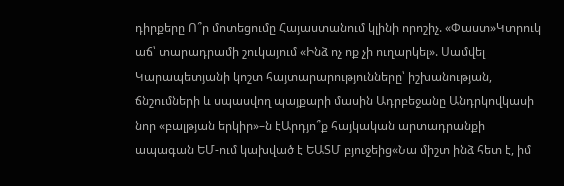դիրքերը Ո՞ր մոտեցումը Հայաստանում կլինի որոշիչ. «Փաստ»Կտրուկ աճ՝ տարադրամի շուկայում «Ինձ ոչ ոք չի ուղարկել». Սամվել Կարապետյանի կոշտ հայտարարությունները՝ իշխանության, ճնշումների և սպասվող պայքարի մասին Ադրբեջանը Անդրկովկասի նոր «բալթյան երկիր»–ն էԱրդյո՞ք հայկական արտադրանքի ապագան ԵՄ-ում կախված է ԵԱՏՄ բյուջեից«Նա միշտ ինձ հետ է, իմ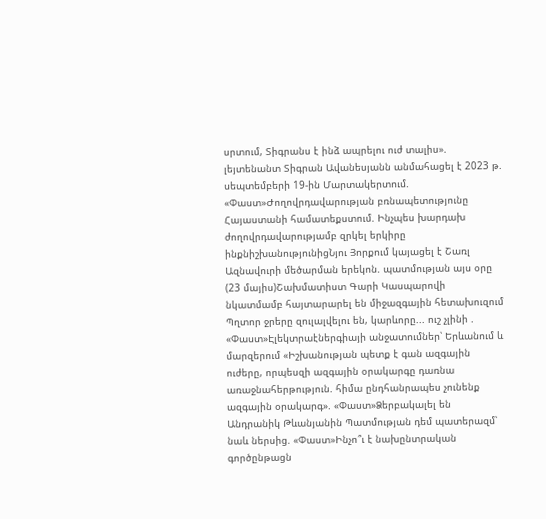սրտում, Տիգրանս է ինձ ապրելու ուժ տալիս». լեյտենանտ Տիգրան Ավանեսյանն անմահացել է 2023 թ. սեպտեմբերի 19-ին Մարտակերտում. «Փաստ»Ժողովրդավարության բռնապետությունը Հայաստանի համատեքստում. Ինչպես խարդախ ժողովրդավարությամբ զրկել երկիրը ինքնիշխանությունիցՆյու Յորքում կայացել է Շառլ Ազնավուրի մեծարման երեկոն. պատմության այս օրը (23 մայիս)Շախմատիստ Գարի Կասպարովի նկատմամբ հայտարարել են միջազգային հետախուզում Պղտոր ջրերը զուլալվելու են, կարևորը... ուշ չլինի . «Փաստ»Էլեկտրաէներգիայի անջատումներ՝ Երևանում և մարզերում «Իշխանության պետք է գան ազգային ուժերը, որպեսզի ազգային օրակարգը դառնա առաջնահերթություն. հիմա ընդհանրապես չունենք ազգային օրակարգ». «Փաստ»Ձերբակալել են Անդրանիկ Թևանյանին Պատմության դեմ պատերազմ՝ նաև ներսից. «Փաստ»Ինչո՞ւ է նախընտրական գործընթացն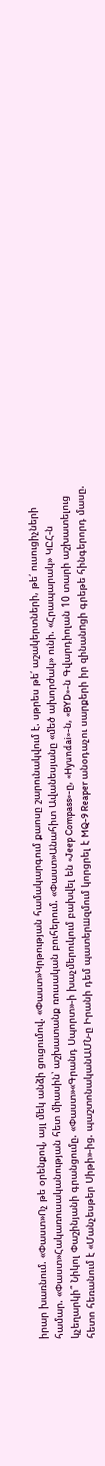իրար խառնում. «Փաստ»Ոչ թե օրենքով, այլ մեկ անձի ցուցումով. «Փաստ»Կրթության համակարգում քաոսը շարունակվում է. սթրես թե՛ աշակերտների, թե՛ ուսուցիչների համար. «Փաստ»Հակառուսականության հետ միասին՝ աշխատանք ռուսական բուհերում. «Փաստ»Անահիտ Ավանեսյանը «մեծ ախորժակ» ունի. «Հրապարակ» ԿԸՀ-ն կչեղարկի՞ Նիկոլ Փաշինյանի գրանցումը. «Փաստ»«Գրանդ Սպորտ»-ի խաչմերուկում բախվել են «Jeep Compass»-ը, «Hyundai»-ն, «BYD»-ն Գվարդիոլան 10 տարի աշխատելուց հետո հեռանում է «Մանչեսթեր Սիթի»-ից. պաշտոնականԱՄՆ-ը Իրանի դեմ պատերшզմում կորցրել է MQ-9 Reaper անօդաչու սարքերի իր զինանnցի գրեթե հինգերորդ մասը.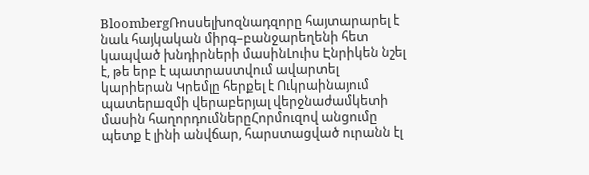BloombergՌոսսելխոզնադզորը հայտարարել է նաև հայկական միրգ–բանջարեղենի հետ կապված խնդիրների մասինԼուիս Էնրիկեն նշել է, թե երբ է պատրաստվում ավարտել կարիերան Կրեմլը հերքել է Ուկրաինայում պատերшզմի վերաբերյալ վերջնաժամկետի մասին հաղորդումներըՀորմուզով անցումը պետք է լինի անվճար, հարստացված ուրանն էլ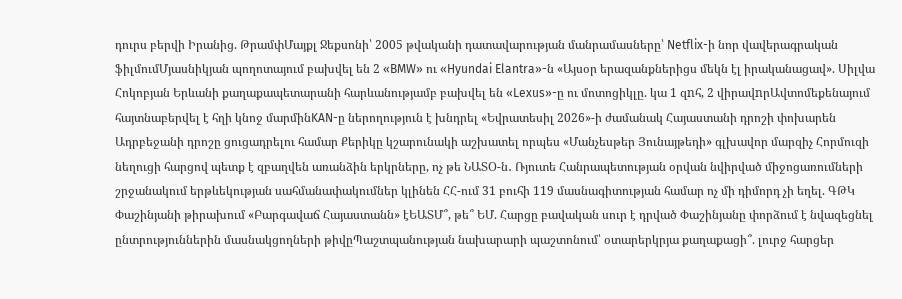դուրս բերվի Իրանից. ԹրամփՄայքլ Ջեքսոնի՝ 2005 թվականի դատավարության մանրամասները՝ Netflix-ի նոր վավերագրական ֆիլմումՄյասնիկյան պողոտայում բախվել են 2 «BMW» ու «Hyundai Elantra»-ն «Այսօր երազանքներիցս մեկն էլ իրականացավ». Սիլվա Հոկոբյան Երևանի քաղաքապետարանի հարևանությամբ բախվել են «Lexus»-ը ու մոտոցիկլը. կա 1 զnհ, 2 վիրավnրԱվտոմեքենայում հայտնաբերվել է հղի կնոջ մարմինKAN-ը ներողություն է խնդրել «Եվրատեսիլ 2026»-ի ժամանակ Հայաստանի դրոշի փոխարեն Ադրբեջանի դրոշը ցուցադրելու համար Քերիկը կշարունակի աշխատել որպես «Մանչեսթեր Յունայթեդի» գլխավոր մարզիչ Հորմուզի նեղուցի հարցով պետք է զբաղվեն առանձին երկրները, ոչ թե ՆԱՏՕ-ն․ Ռյուտե Հանրապետության օրվան նվիրված միջոցառումների շրջանակում երթևեկության սահմանափակումներ կլինեն ՀՀ-ում 31 բուհի 119 մասնագիտության համար ոչ մի դիմորդ չի եղել. ԳԹԿ Փաշինյանի թիրախում «Բարգավաճ Հայաստանն» էԵԱՏՄ՞, թե՞ ԵՄ. Հարցը բավական սուր է դրված Փաշինյանը փորձում է նվազեցնել ընտրություններին մասնակցողների թիվըՊաշտպանության նախարարի պաշտոնում՝ օտարերկրյա քաղաքացի՞. լուրջ հարցեր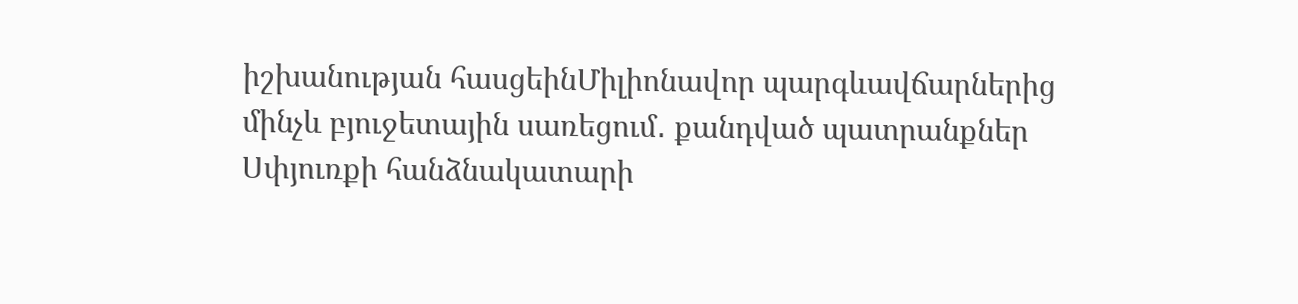իշխանության հասցեինՄիլիոնավոր պարգևավճարներից մինչև բյուջետային սառեցում․ քանդված պատրանքներ Սփյուռքի հանձնակատարի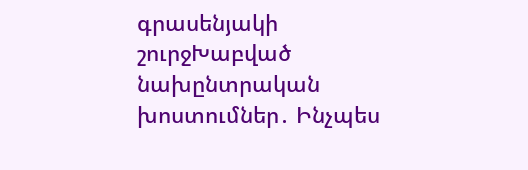գրասենյակի շուրջԽաբված նախընտրական խոստումներ․ Ինչպես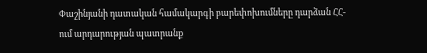Փաշինյանի դատական համակարգի բարեփոխումները դարձան ՀՀ-ում արդարության պատրանք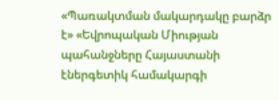«Պառակտման մակարդակը բարձր է» «Եվրոպական Միության պահանջները Հայաստանի էներգետիկ համակարգի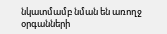նկատմամբ նման են առողջ օրգանների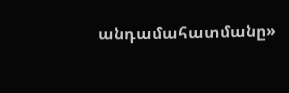անդամահատմանը»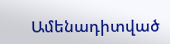Ամենադիտված